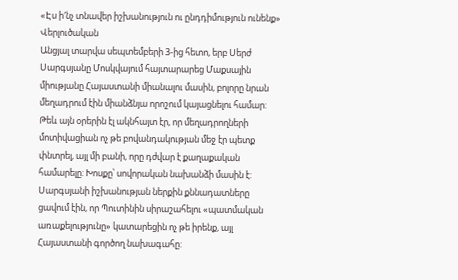«Էս ի′նչ տնավեր իշխանություն ու ընդդիմություն ունենք»
Վերլուծական
Անցյալ տարվա սեպտեմբերի 3-ից հետո, երբ Սերժ Սարգսյանը Մոսկվայում հայտարարեց Մաքսային միությանը Հայաստանի միանալու մասին, բոլորը նրան մեղադրում էին միանձնյա որոշում կայացնելու համար: Թեև այն օրերին էլ ակնհայտ էր, որ մեղադրողների մոտիվացիան ոչ թե բովանդակության մեջ էր պետք փնտրել, այլ մի բանի, որը դժվար է քաղաքական համարելը: Խոսքը՝ սովորական նախանձի մասին է: Սարգսյանի իշխանության ներքին քննադատները ցավում էին, որ Պուտինին սիրաշահելու «պատմական առաքելությունը» կատարեցին ոչ թե իրենք, այլ Հայաստանի գործող նախագահը: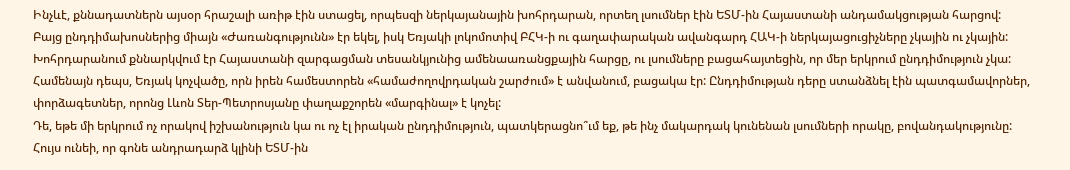Ինչևէ, քննադատներն այսօր հրաշալի առիթ էին ստացել, որպեսզի ներկայանային խոհրդարան, որտեղ լսումներ էին ԵՏՄ-ին Հայաստանի անդամակցության հարցով:
Բայց ընդդիմախոսներից միայն «Ժառանգությունն» էր եկել, իսկ Եռյակի լոկոմոտիվ ԲՀԿ-ի ու գաղափարական ավանգարդ ՀԱԿ-ի ներկայացուցիչները չկային ու չկային:
Խոհրդարանում քննարկվում էր Հայաստանի զարգացման տեսանկյունից ամենաառանցքային հարցը, ու լսումները բացահայտեցին, որ մեր երկրում ընդդիմություն չկա: Համենայն դեպս, Եռյակ կոչվածը, որն իրեն համեստորեն «համաժողովրդական շարժում» է անվանում, բացակա էր: Ընդդիմության դերը ստանձնել էին պատգամավորներ, փորձագետներ, որոնց Լևոն Տեր-Պետրոսյանը փաղաքշորեն «մարգինալ» է կոչել:
Դե, եթե մի երկրում ոչ որակով իշխանություն կա ու ոչ էլ իրական ընդդիմություն, պատկերացնո՞ւմ եք, թե ինչ մակարդակ կունենան լսումների որակը, բովանդակությունը:
Հույս ունեի, որ գոնե անդրադարձ կլինի ԵՏՄ-ին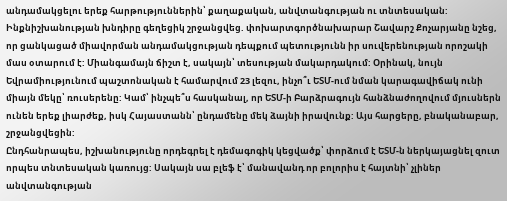անդամակցելու երեք հարթություններին՝ քաղաքական, անվտանգության ու տնտեսական:
Ինքնիշխանության խնդիրը գեղեցիկ շրջանցվեց. փոխարտգործնախարար Շավարշ Քոչարյանը նշեց, որ ցանկացած միավորման անդամակցության դեպքում պետությունն իր սուվերենության որոշակի մաս օտարում է: Միանգամայն ճիշտ է, սակայն՝ տեսության մակարդակում: Օրինակ, նույն Եվրամիությունում պաշտոնական է համարվում 23 լեզու, ինչո՞ւ ԵՏՄ-ում նման կարագավիճակ ունի միայն մեկը՝ ռուսերենը: Կամ՝ ինչպե՞ս հասկանալ, որ ԵՏՄ-ի Բարձրագույն հանձնաժողովում մյուսներն ունեն երեք լիարժեք, իսկ Հայաստանն՝ ընդամենը մեկ ձայնի իրավունք: Այս հարցերը, բնականաբար, շրջանցվեցին:
Ընդհանրապես, իշխանությունը որդեգրել է դեմագոգիկ կեցվածք՝ փորձում է ԵՏՄ-ն ներկայացնել զուտ որպես տնտեսական կառույց: Սակայն սա բլեֆ է՝ մանավանդ որ բոլորիս է հայտնի՝ չլիներ անվտանգության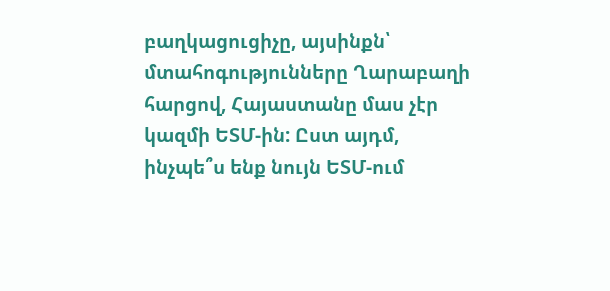բաղկացուցիչը, այսինքն՝ մտահոգությունները Ղարաբաղի հարցով, Հայաստանը մաս չէր կազմի ԵՏՄ-ին: Ըստ այդմ, ինչպե՞ս ենք նույն ԵՏՄ-ում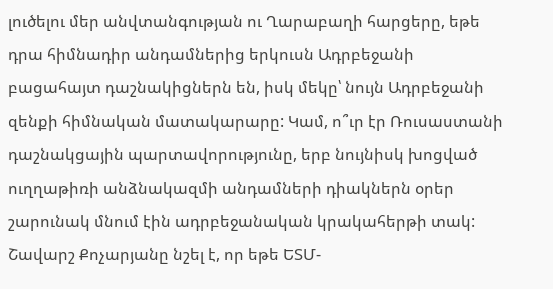լուծելու մեր անվտանգության ու Ղարաբաղի հարցերը, եթե դրա հիմնադիր անդամներից երկուսն Ադրբեջանի բացահայտ դաշնակիցներն են, իսկ մեկը՝ նույն Ադրբեջանի զենքի հիմնական մատակարարը: Կամ, ո՞ւր էր Ռուսաստանի դաշնակցային պարտավորությունը, երբ նույնիսկ խոցված ուղղաթիռի անձնակազմի անդամների դիակներն օրեր շարունակ մնում էին ադրբեջանական կրակահերթի տակ: Շավարշ Քոչարյանը նշել է, որ եթե ԵՏՄ-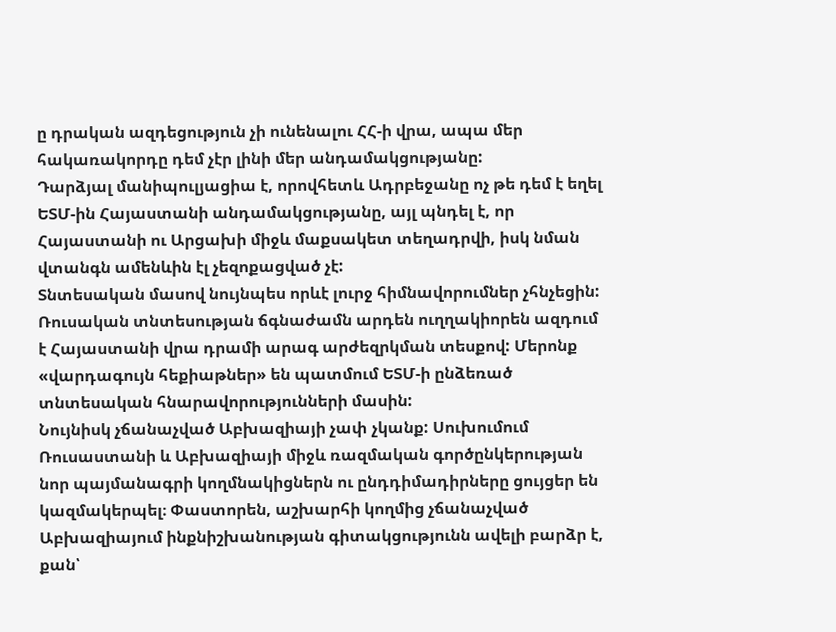ը դրական ազդեցություն չի ունենալու ՀՀ-ի վրա, ապա մեր հակառակորդը դեմ չէր լինի մեր անդամակցությանը:
Դարձյալ մանիպուլյացիա է, որովհետև Ադրբեջանը ոչ թե դեմ է եղել ԵՏՄ-ին Հայաստանի անդամակցությանը, այլ պնդել է, որ Հայաստանի ու Արցախի միջև մաքսակետ տեղադրվի, իսկ նման վտանգն ամենևին էլ չեզոքացված չէ:
Տնտեսական մասով նույնպես որևէ լուրջ հիմնավորումներ չհնչեցին: Ռուսական տնտեսության ճգնաժամն արդեն ուղղակիորեն ազդում է Հայաստանի վրա դրամի արագ արժեզրկման տեսքով: Մերոնք «վարդագույն հեքիաթներ» են պատմում ԵՏՄ-ի ընձեռած տնտեսական հնարավորությունների մասին:
Նույնիսկ չճանաչված Աբխազիայի չափ չկանք: Սուխումում Ռուսաստանի և Աբխազիայի միջև ռազմական գործընկերության նոր պայմանագրի կողմնակիցներն ու ընդդիմադիրները ցույցեր են կազմակերպել։ Փաստորեն, աշխարհի կողմից չճանաչված Աբխազիայում ինքնիշխանության գիտակցությունն ավելի բարձր է, քան՝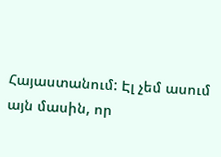Հայաստանում: Էլ չեմ ասում այն մասին, որ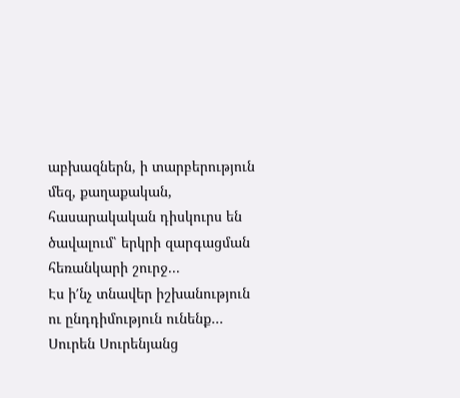աբխազներն, ի տարբերություն մեզ, քաղաքական, հասարակական դիսկուրս են ծավալում՝ երկրի զարգացման հեռանկարի շուրջ...
Էս ի′նչ տնավեր իշխանություն ու ընդդիմություն ունենք…
Սուրեն Սուրենյանց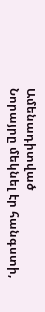Ամենադիտված
Նորայրը մեկնել էր հանգստի,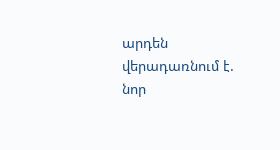արդեն վերադառնում է. նոր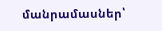մանրամասներ՝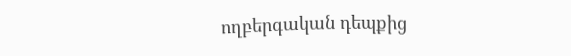ողբերգական դեպքից